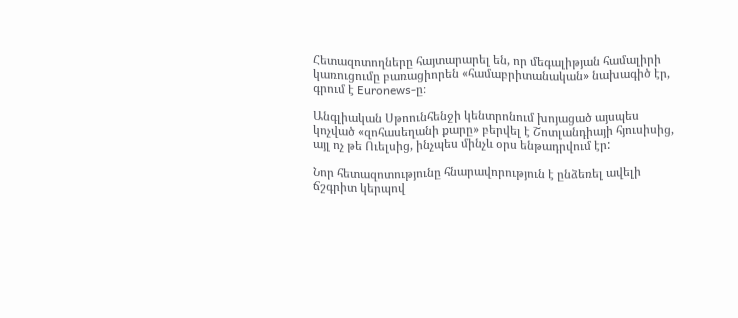Հետազոտողները հայտարարել են, որ մեգալիթյան համալիրի կառուցումը բառացիորեն «համաբրիտանական» նախագիծ էր, գրում է Euronews-ը։

Անգլիական Սթոունհենջի կենտրոնում խոյացած այսպես կոչված «զոհասեղանի քարը» բերվել է Շոտլանդիայի հյուսիսից, այլ ոչ թե Ուելսից, ինչպես մինչև օրս ենթադրվում էր:

Նոր հետազոտությունը հնարավորություն է ընձեռել ավելի ճշգրիտ կերպով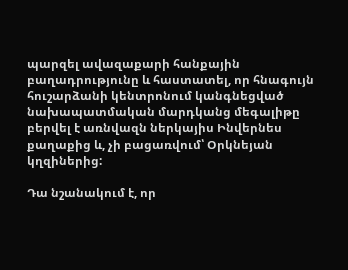պարզել ավազաքարի հանքային բաղադրությունը և հաստատել, որ հնագույն հուշարձանի կենտրոնում կանգնեցված նախապատմական մարդկանց մեգալիթը բերվել է առնվազն ներկայիս Ինվերնես քաղաքից և, չի բացառվում՝ Օրկնեյան կղզիներից:

Դա նշանակում է, որ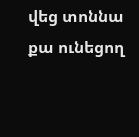վեց տոննա քա ունեցող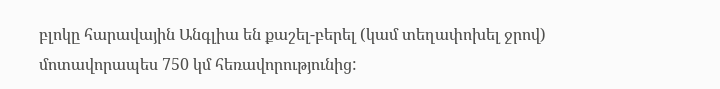բլոկը հարավային Անգլիա են քաշել-բերել (կամ տեղափոխել ջրով) մոտավորապես 750 կմ հեռավորությունից: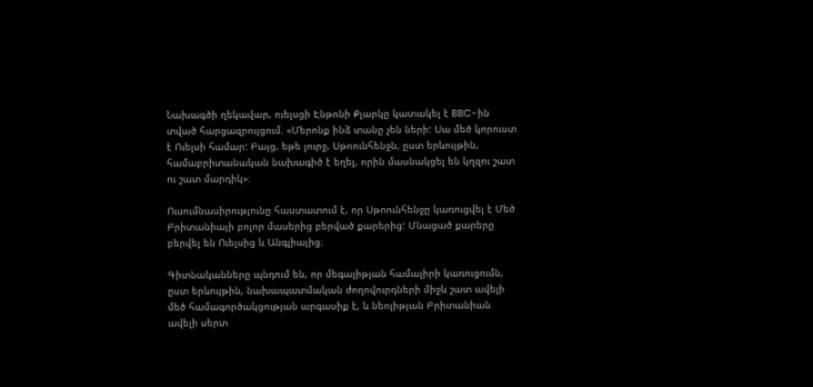Նախագծի ղեկավար, ուելսցի Էնթոնի Քլարկը կատակել է BBC-ին տված հարցազրույցում. «Մերոնք ինձ տանը չեն ների: Սա մեծ կորուստ է Ուելսի համար: Բայց, եթե լուրջ, Սթոունհենջն, ըստ երևույթին, համաբրիտանական նախագիծ է եղել, որին մասնակցել են կղզու շատ ու շատ մարդիկ»։

Ուսումնասիրությունը հաստատում է, որ Սթոունհենջը կառուցվել է Մեծ Բրիտանիայի բոլոր մասերից բերված քարերից: Մնացած քարերը բերվել են Ուելսից և Անգլիայից։

Գիտնականները պնդում են, որ մեգալիթյան համալիրի կառուցումն, ըստ երևույթին, նախապատմական ժողովուրդների միջև շատ ավելի մեծ համագործակցության արգասիք է, և նեոլիթյան Բրիտանիան ավելի սերտ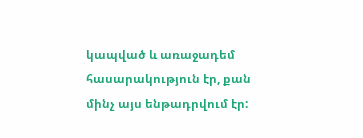կապված և առաջադեմ հասարակություն էր, քան մինչ այս ենթադրվում էր: